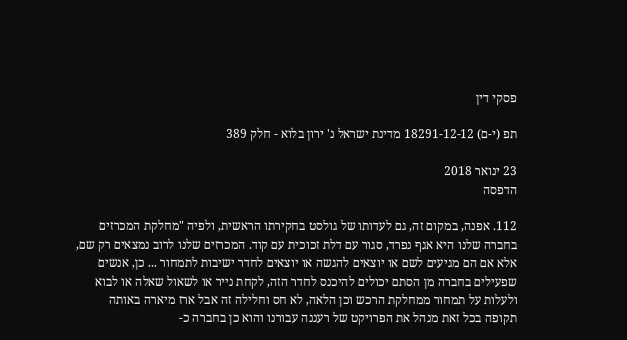פסקי דין

תפ (י-ם) 18291-12-12 מדינת ישראל נ' ירון בלוא - חלק 389

23 ינואר 2018
הדפסה

112. אפנה, במקום זה, גם לעדותו של גולסט בחקירתו הראשית, ולפיה "מחלקת המכרזים בחברה שלנו היא אגף נפרד, סגור עם דלת זכוכית עם קוד. המכרזים שלנו לרוב נמצאים רק שם, אלא אם הם מגיעים לשם או יוצאים להגשה או יוצאים לחדר ישיבות לתמחור ... כן, אנשים שפעילים בחברה מן הסתם יכולים להיכנס לחדר הזה, לקחת נייר או לשאול שאלה או לבוא ולעלות על תמחור ממחלקת הרכש וכן הלאה, לא חס וחלילה זה אבל ארז מיארה באותה תקופה בכל זאת מנהל את הפרויקט של רעננה עבורנו והוא כן בחברה כ-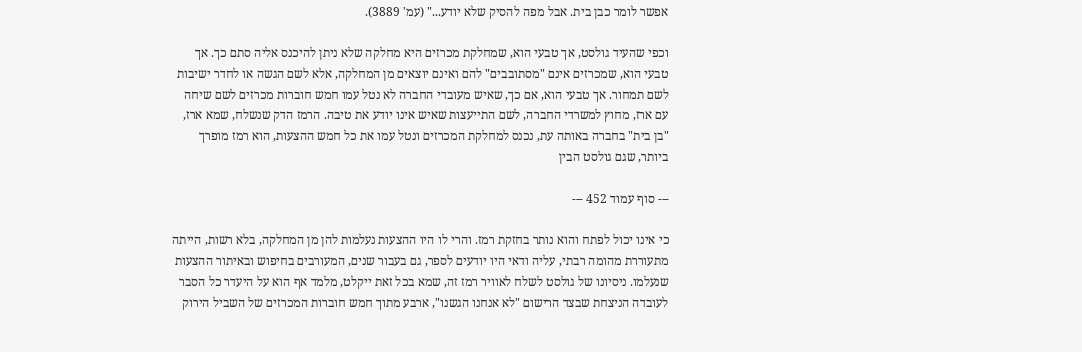אפשר לומר כבן בית. אבל מפה להסיק שלא יודע..." (עמ' 3889).

וכפי שהעיד גולסט, אך טבעי הוא, שמחלקת מכרזים היא מחלקה שלא ניתן להיכנס אליה סתם כך. אך טבעי הוא, שמכרזים אינם "מסתובבים" להם ואינם יוצאים מן המחלקה, אלא לשם הגשה או לחדר ישיבות לשם תמחור. אך טבעי הוא, אם כך, שאיש מעובדי החברה לא נטל עמו חמש חוברות מכרזים לשם שיחה עם ארז, מחוץ למשרדי החברה, לשם התייעצות שאיש אינו יודע את טיבה. הרמז הדק שנשלח, שמא ארז, "בן בית" בחברה באותה עת, נכנס למחלקת המכרזים ונטל עמו את כל חמש ההצעות, הוא רמז מופרך ביותר, שגם גולסט הבין

--- סוף עמוד 452 ---

כי אינו יכול לפתח והוא נותר בחזקת רמז. והרי לו היו ההצעות נעלמות להן מן המחלקה, בלא רשות, הייתה מתעוררת מהומה רבתי, עליה ודאי היו יודעים לספר, גם בעבור שנים, המעורבים בחיפוש ובאיתור ההצעות שנעלמו. ניסיונו של גולסט לשלח לאוויר רמז זה, שמא בכל זאת ייקלט, מלמד אף הוא על היעדר כל הסבר לעובדה הניצחת שבצד הרישום "לא אנחנו הגשנו", ארבע מתוך חמש חוברות המכרזים של השביל הירוק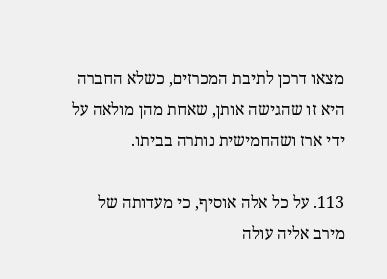מצאו דרכן לתיבת המכרזים, כשלא החברה היא זו שהגישה אותן, שאחת מהן מולאה על ידי ארז ושהחמישית נותרה בביתו.

113. על כל אלה אוסיף, כי מעדותה של מירב אליה עולה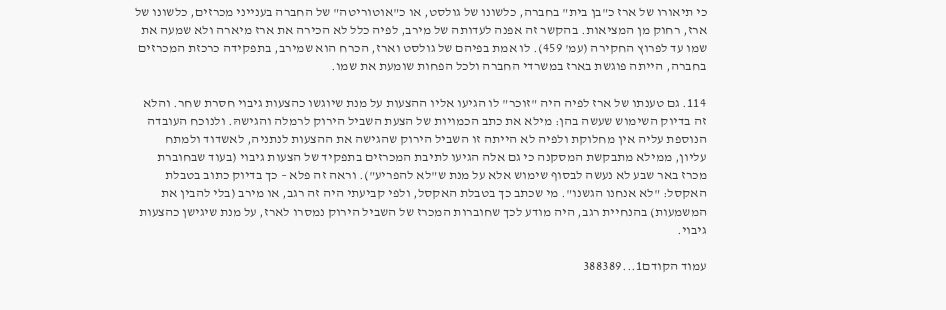כי תיאורו של ארז כ"בן בית" בחברה, כלשונו של גולסט, או כ"אוטוריטה" של החברה בענייני מכרזים, כלשונו של ארז, רחוק מן המציאות. בהקשר זה אפנה לעדותה של מירב, לפיה כלל לא הכירה את ארז מיארה ולא שמעה את שמו עד לפרוץ החקירה (עמ' 459). לו אמת בפיהם של גולסט וארז, הכרח הוא שמירב, בתפקידה כרכזת המכרזים בחברה, הייתה פוגשת בארז במשרדי החברה ולכל הפחות שומעת את שמו.

114. גם טענתו של ארז לפיה היה "זוכר" לו הגיעו אליו ההצעות על מנת שיוגשו כהצעות גיבוי חסרת שחר. והלא זה בדיוק השימוש שעשה בהן: מילא את כתב הכמויות של הצעת השביל הירוק לרמלה והגישהּ. ולנוכח העובדה הנוספת עליה אין מחלוקת ולפיה לא הייתה זו השביל הירוק שהגישה את ההצעות לנתניה, לאשדוד ולמתח עליון, ממילא מתבקשת המסקנה כי גם אלה הגיעו לתיבת המכרזים בתפקיד של הצעות גיבוי (בעוד שבחוברת מכרז באר שבע לא נעשה לבסוף שימוש אלא על מנת ש"לא להפריע"). וראה זה פלא – כך בדיוק כתוב בטבלת האקסל: "לא אנחנו הגשנו". מי שכתב כך בטבלת האקסל, ולפי קביעתי היה זה רגב, או מירב (בלי להבין את המשמעות) בהנחיית רגב, היה מודע לכך שחוברות המכרז של השביל הירוק נמסרו לארז, על מנת שיגישן כהצעות גיבוי.

עמוד הקודם1...388389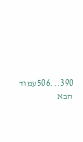390...506עמוד הבא